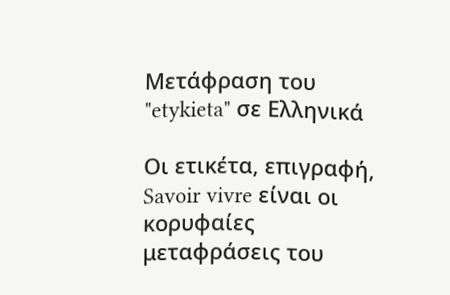Μετάφραση του "etykieta" σε Ελληνικά

Οι ετικέτα, επιγραφή, Savoir vivre είναι οι κορυφαίες μεταφράσεις του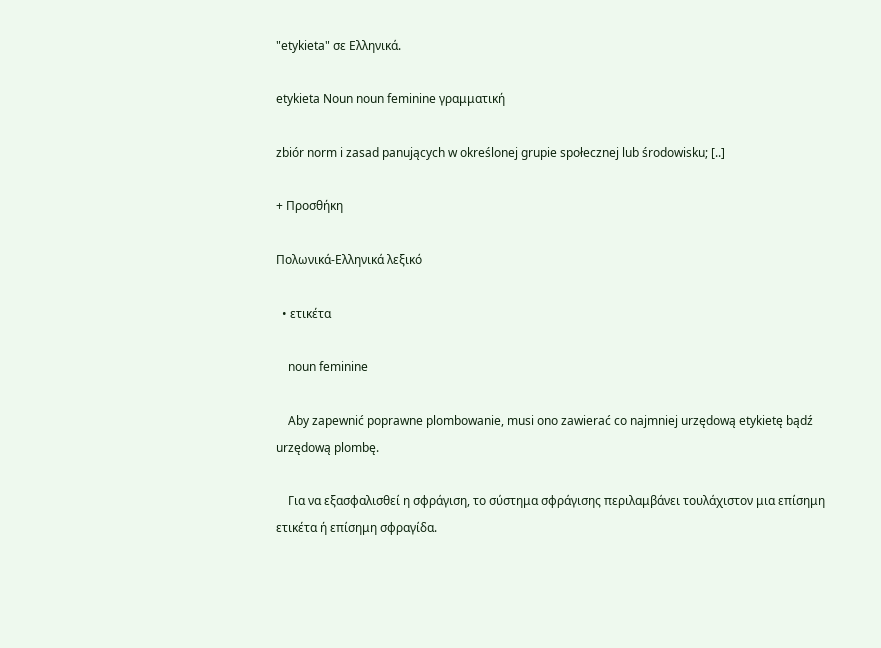"etykieta" σε Ελληνικά.

etykieta Noun noun feminine γραμματική

zbiór norm i zasad panujących w określonej grupie społecznej lub środowisku; [..]

+ Προσθήκη

Πολωνικά-Ελληνικά λεξικό

  • ετικέτα

    noun feminine

    Aby zapewnić poprawne plombowanie, musi ono zawierać co najmniej urzędową etykietę bądź urzędową plombę.

    Για να εξασφαλισθεί η σφράγιση, το σύστημα σφράγισης περιλαμβάνει τουλάχιστον μια επίσημη ετικέτα ή επίσημη σφραγίδα.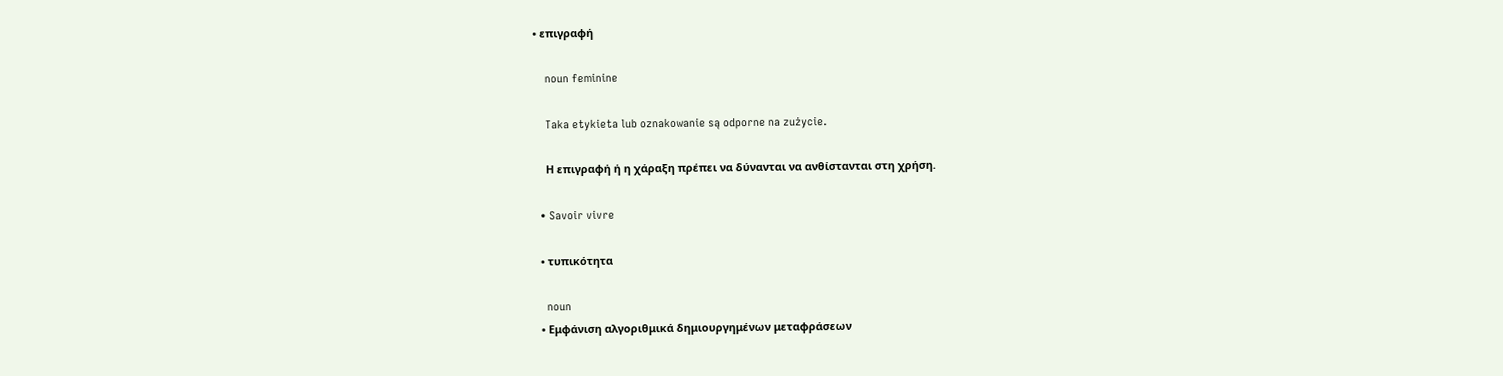• επιγραφή

    noun feminine

    Taka etykieta lub oznakowanie są odporne na zużycie.

    Η επιγραφή ή η χάραξη πρέπει να δύνανται να ανθίστανται στη χρήση.

  • Savoir vivre

  • τυπικότητα

    noun
  • Εμφάνιση αλγοριθμικά δημιουργημένων μεταφράσεων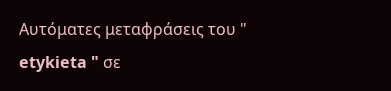Αυτόματες μεταφράσεις του " etykieta " σε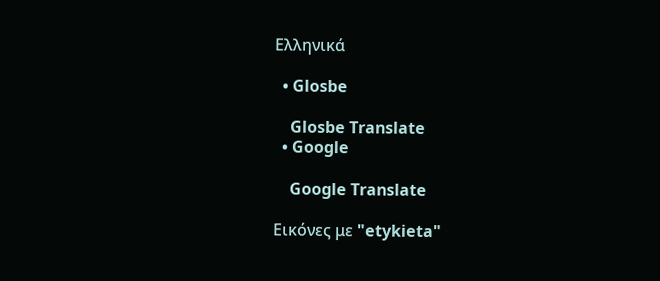Ελληνικά

  • Glosbe

    Glosbe Translate
  • Google

    Google Translate

Εικόνες με "etykieta"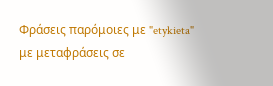Φράσεις παρόμοιες με "etykieta" με μεταφράσεις σε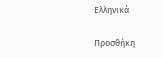Ελληνικά

Προσθήκη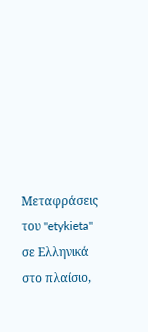Μεταφράσεις του "etykieta" σε Ελληνικά στο πλαίσιο,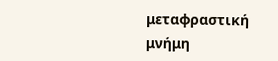μεταφραστική μνήμη